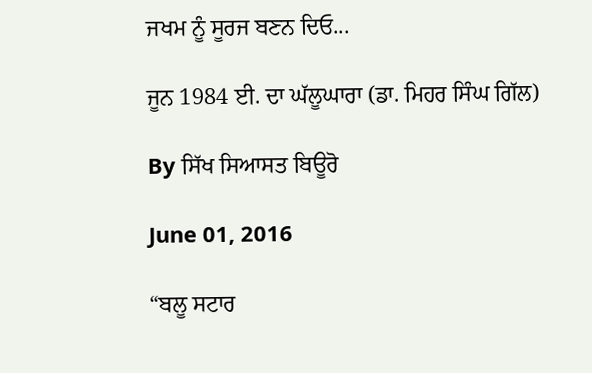ਜਖਮ ਨੂੰ ਸੂਰਜ ਬਣਨ ਦਿਓ...

ਜੂਨ 1984 ਈ. ਦਾ ਘੱਲੂਘਾਰਾ (ਡਾ. ਮਿਹਰ ਸਿੰਘ ਗਿੱਲ)

By ਸਿੱਖ ਸਿਆਸਤ ਬਿਊਰੋ

June 01, 2016

“ਬਲੂ ਸਟਾਰ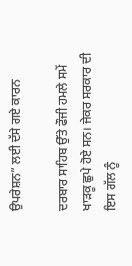ਉਪਰੇਸ਼ਨ” ਲਈ ਦੱਸੇ ਗਏ ਕਾਰਨ

ਦਰਬਾਰ ਸਾਹਿਬ ਉੱਤੇ ਫੌਜੀ ਹਮਲੇ ਸਮੇਂ ਖਾੜਕੂ ਛੁਪੇ ਹੋਏ ਸਨ। ਜੇਕਰ ਸਰਕਾਰ ਦੀ ਇਸ ਗੱਲ ਨੂੰ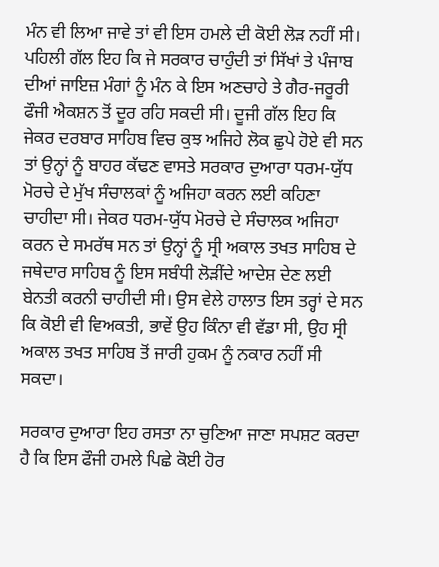ਮੰਨ ਵੀ ਲਿਆ ਜਾਵੇ ਤਾਂ ਵੀ ਇਸ ਹਮਲੇ ਦੀ ਕੋਈ ਲੋੜ ਨਹੀਂ ਸੀ। ਪਹਿਲੀ ਗੱਲ ਇਹ ਕਿ ਜੇ ਸਰਕਾਰ ਚਾਹੁੰਦੀ ਤਾਂ ਸਿੱਖਾਂ ਤੇ ਪੰਜਾਬ ਦੀਆਂ ਜਾਇਜ਼ ਮੰਗਾਂ ਨੂੰ ਮੰਨ ਕੇ ਇਸ ਅਣਚਾਹੇ ਤੇ ਗੈਰ-ਜਰੂਰੀ ਫੌਜੀ ਐਕਸ਼ਨ ਤੋਂ ਦੂਰ ਰਹਿ ਸਕਦੀ ਸੀ। ਦੂਜੀ ਗੱਲ ਇਹ ਕਿ ਜੇਕਰ ਦਰਬਾਰ ਸਾਹਿਬ ਵਿਚ ਕੁਝ ਅਜਿਹੇ ਲੋਕ ਛੁਪੇ ਹੋਏ ਵੀ ਸਨ ਤਾਂ ਉਨ੍ਹਾਂ ਨੂੰ ਬਾਹਰ ਕੱਢਣ ਵਾਸਤੇ ਸਰਕਾਰ ਦੁਆਰਾ ਧਰਮ-ਯੁੱਧ ਮੋਰਚੇ ਦੇ ਮੁੱਖ ਸੰਚਾਲਕਾਂ ਨੂੰ ਅਜਿਹਾ ਕਰਨ ਲਈ ਕਹਿਣਾ ਚਾਹੀਦਾ ਸੀ। ਜੇਕਰ ਧਰਮ-ਯੁੱਧ ਮੋਰਚੇ ਦੇ ਸੰਚਾਲਕ ਅਜਿਹਾ ਕਰਨ ਦੇ ਸਮਰੱਥ ਸਨ ਤਾਂ ਉਨ੍ਹਾਂ ਨੂੰ ਸ੍ਰੀ ਅਕਾਲ ਤਖਤ ਸਾਹਿਬ ਦੇ ਜਥੇਦਾਰ ਸਾਹਿਬ ਨੂੰ ਇਸ ਸਬੰਧੀ ਲੋੜੀਂਦੇ ਆਦੇਸ਼ ਦੇਣ ਲਈ ਬੇਨਤੀ ਕਰਨੀ ਚਾਹੀਦੀ ਸੀ। ਉਸ ਵੇਲੇ ਹਾਲਾਤ ਇਸ ਤਰ੍ਹਾਂ ਦੇ ਸਨ ਕਿ ਕੋਈ ਵੀ ਵਿਅਕਤੀ, ਭਾਵੇਂ ਉਹ ਕਿੰਨਾ ਵੀ ਵੱਡਾ ਸੀ, ਉਹ ਸ੍ਰੀ ਅਕਾਲ ਤਖਤ ਸਾਹਿਬ ਤੋਂ ਜਾਰੀ ਹੁਕਮ ਨੂੰ ਨਕਾਰ ਨਹੀਂ ਸੀ ਸਕਦਾ।

ਸਰਕਾਰ ਦੁਆਰਾ ਇਹ ਰਸਤਾ ਨਾ ਚੁਣਿਆ ਜਾਣਾ ਸਪਸ਼ਟ ਕਰਦਾ ਹੈ ਕਿ ਇਸ ਫੌਜੀ ਹਮਲੇ ਪਿਛੇ ਕੋਈ ਹੋਰ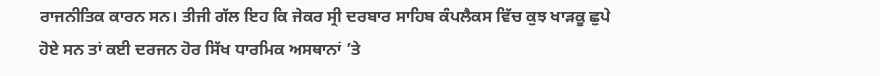ਰਾਜਨੀਤਿਕ ਕਾਰਨ ਸਨ। ਤੀਜੀ ਗੱਲ ਇਹ ਕਿ ਜੇਕਰ ਸ੍ਰੀ ਦਰਬਾਰ ਸਾਹਿਬ ਕੰਪਲੈਕਸ ਵਿੱਚ ਕੁਝ ਖਾੜਕੂ ਛੁਪੇ ਹੋਏ ਸਨ ਤਾਂ ਕਈ ਦਰਜਨ ਹੋਰ ਸਿੱਖ ਧਾਰਮਿਕ ਅਸਥਾਨਾਂ ’ਤੇ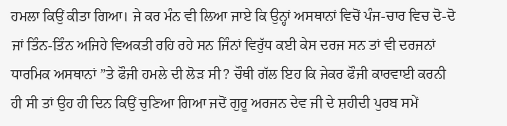ਹਮਲਾ ਕਿਉਂ ਕੀਤਾ ਗਿਆ। ਜੇ ਕਰ ਮੰਨ ਵੀ ਲਿਆ ਜਾਏ ਕਿ ਉਨ੍ਹਾਂ ਅਸਥਾਨਾਂ ਵਿਚੋਂ ਪੰਜ-ਚਾਰ ਵਿਚ ਦੋ-ਦੋ ਜਾਂ ਤਿੰਨ-ਤਿੰਨ ਅਜਿਹੇ ਵਿਅਕਤੀ ਰਹਿ ਰਹੇ ਸਨ ਜਿੰਨਾਂ ਵਿਰੁੱਧ ਕਈ ਕੇਸ ਦਰਜ ਸਨ ਤਾਂ ਵੀ ਦਰਜਨਾਂ ਧਾਰਮਿਕ ਅਸਥਾਨਾਂ ”ਤੇ ਫੌਜੀ ਹਮਲੇ ਦੀ ਲੋੜ ਸੀ? ਚੌਥੀ ਗੱਲ ਇਹ ਕਿ ਜੇਕਰ ਫੌਜੀ ਕਾਰਵਾਈ ਕਰਨੀ ਹੀ ਸੀ ਤਾਂ ਉਹ ਹੀ ਦਿਨ ਕਿਉਂ ਚੁਣਿਆ ਗਿਆ ਜਦੋਂ ਗੁਰੂ ਅਰਜਨ ਦੇਵ ਜੀ ਦੇ ਸ਼ਹੀਦੀ ਪੁਰਬ ਸਮੇਂ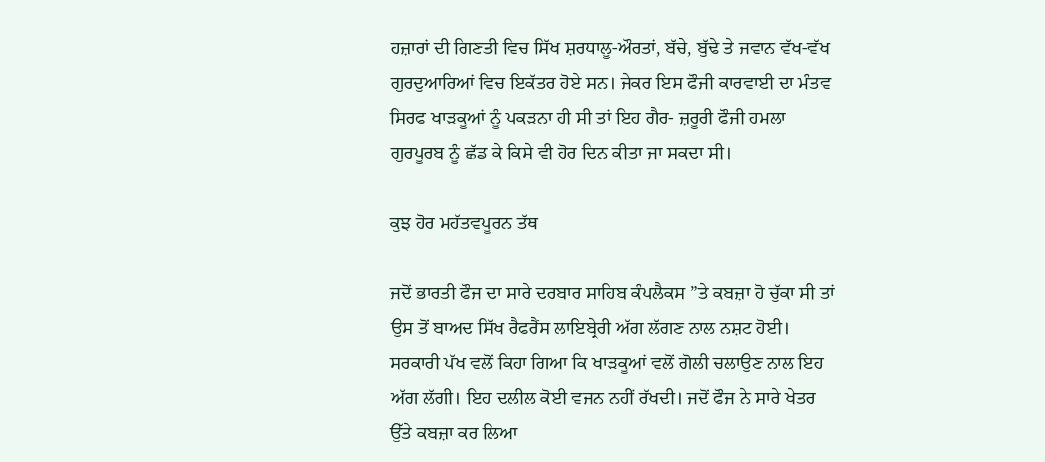ਹਜ਼ਾਰਾਂ ਦੀ ਗਿਣਤੀ ਵਿਚ ਸਿੱਖ ਸ਼ਰਧਾਲੂ-ਔਰਤਾਂ, ਬੱਚੇ, ਬੁੱਢੇ ਤੇ ਜਵਾਨ ਵੱਖ-ਵੱਖ ਗੁਰਦੁਆਰਿਆਂ ਵਿਚ ਇਕੱਤਰ ਹੋਏ ਸਨ। ਜੇਕਰ ਇਸ ਫੌਜੀ ਕਾਰਵਾਈ ਦਾ ਮੰਤਵ ਸਿਰਫ ਖਾੜਕੂਆਂ ਨੂੰ ਪਕੜਨਾ ਹੀ ਸੀ ਤਾਂ ਇਹ ਗੈਰ- ਜ਼ਰੂਰੀ ਫੌਜੀ ਹਮਲਾ ਗੁਰਪੂਰਬ ਨੂੰ ਛੱਡ ਕੇ ਕਿਸੇ ਵੀ ਹੋਰ ਦਿਨ ਕੀਤਾ ਜਾ ਸਕਦਾ ਸੀ।

ਕੁਝ ਹੋਰ ਮਹੱਤਵਪੂਰਨ ਤੱਥ

ਜਦੋਂ ਭਾਰਤੀ ਫੌਜ ਦਾ ਸਾਰੇ ਦਰਬਾਰ ਸਾਹਿਬ ਕੰਪਲੈਕਸ ”ਤੇ ਕਬਜ਼ਾ ਹੋ ਚੁੱਕਾ ਸੀ ਤਾਂ ਉਸ ਤੋਂ ਬਾਅਦ ਸਿੱਖ ਰੈਫਰੈਂਸ ਲਾਇਬ੍ਰੇਰੀ ਅੱਗ ਲੱਗਣ ਨਾਲ ਨਸ਼ਟ ਹੋਈ। ਸਰਕਾਰੀ ਪੱਖ ਵਲੋਂ ਕਿਹਾ ਗਿਆ ਕਿ ਖਾੜਕੂਆਂ ਵਲੋਂ ਗੋਲੀ ਚਲਾਉਣ ਨਾਲ ਇਹ ਅੱਗ ਲੱਗੀ। ਇਹ ਦਲੀਲ ਕੋਈ ਵਜਨ ਨਹੀਂ ਰੱਖਦੀ। ਜਦੋਂ ਫੌਜ ਨੇ ਸਾਰੇ ਖੇਤਰ ਉੱਤੇ ਕਬਜ਼ਾ ਕਰ ਲਿਆ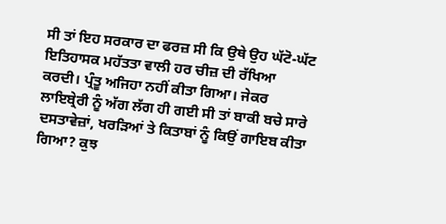ਸੀ ਤਾਂ ਇਹ ਸਰਕਾਰ ਦਾ ਫਰਜ਼ ਸੀ ਕਿ ਉਥੇ ਉਹ ਘੱਟੋ-ਘੱਟ ਇਤਿਹਾਸਕ ਮਹੱਤਤਾ ਵਾਲੀ ਹਰ ਚੀਜ਼ ਦੀ ਰੱਖਿਆ ਕਰਦੀ। ਪ੍ਰੰਤੂ ਅਜਿਹਾ ਨਹੀਂ ਕੀਤਾ ਗਿਆ। ਜੇਕਰ ਲਾਇਬ੍ਰੇਰੀ ਨੂੰ ਅੱਗ ਲੱਗ ਹੀ ਗਈ ਸੀ ਤਾਂ ਬਾਕੀ ਬਚੇ ਸਾਰੇ ਦਸਤਾਵੇਜ਼ਾਂ, ਖਰੜਿਆਂ ਤੇ ਕਿਤਾਬਾਂ ਨੂੰ ਕਿਉਂ ਗਾਇਬ ਕੀਤਾ ਗਿਆ? ਕੁਝ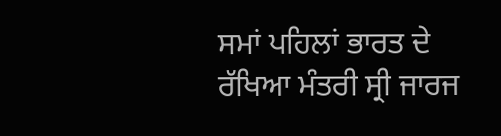ਸਮਾਂ ਪਹਿਲਾਂ ਭਾਰਤ ਦੇ ਰੱਖਿਆ ਮੰਤਰੀ ਸ੍ਰੀ ਜਾਰਜ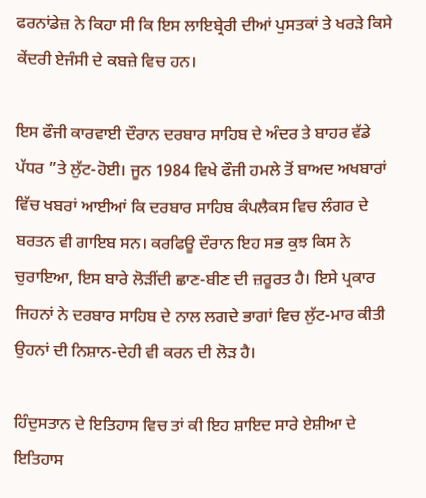ਫਰਨਾਂਡੇਜ਼ ਨੇ ਕਿਹਾ ਸੀ ਕਿ ਇਸ ਲਾਇਬ੍ਰੇਰੀ ਦੀਆਂ ਪੁਸਤਕਾਂ ਤੇ ਖਰੜੇ ਕਿਸੇ ਕੇਂਦਰੀ ਏਜੰਸੀ ਦੇ ਕਬਜ਼ੇ ਵਿਚ ਹਨ।

ਇਸ ਫੌਜੀ ਕਾਰਵਾਈ ਦੌਰਾਨ ਦਰਬਾਰ ਸਾਹਿਬ ਦੇ ਅੰਦਰ ਤੇ ਬਾਹਰ ਵੱਡੇ ਪੱਧਰ ”ਤੇ ਲੁੱਟ-ਹੋਈ। ਜੂਨ 1984 ਵਿਖੇ ਫੌਜੀ ਹਮਲੇ ਤੋਂ ਬਾਅਦ ਅਖਬਾਰਾਂ ਵਿੱਚ ਖਬਰਾਂ ਆਈਆਂ ਕਿ ਦਰਬਾਰ ਸਾਹਿਬ ਕੰਪਲੈਕਸ ਵਿਚ ਲੰਗਰ ਦੇ ਬਰਤਨ ਵੀ ਗਾਇਬ ਸਨ। ਕਰਫਿਊ ਦੌਰਾਨ ਇਹ ਸਭ ਕੁਝ ਕਿਸ ਨੇ ਚੁਰਾਇਆ, ਇਸ ਬਾਰੇ ਲੋੜੀਂਦੀ ਛਾਣ-ਬੀਣ ਦੀ ਜ਼ਰੂਰਤ ਹੈ। ਇਸੇ ਪ੍ਰਕਾਰ ਜਿਹਨਾਂ ਨੇ ਦਰਬਾਰ ਸਾਹਿਬ ਦੇ ਨਾਲ ਲਗਦੇ ਭਾਗਾਂ ਵਿਚ ਲੁੱਟ-ਮਾਰ ਕੀਤੀ ਉਹਨਾਂ ਦੀ ਨਿਸ਼ਾਨ-ਦੇਹੀ ਵੀ ਕਰਨ ਦੀ ਲੋੜ ਹੈ।

ਹਿੰਦੁਸਤਾਨ ਦੇ ਇਤਿਹਾਸ ਵਿਚ ਤਾਂ ਕੀ ਇਹ ਸ਼ਾਇਦ ਸਾਰੇ ਏਸ਼ੀਆ ਦੇ ਇਤਿਹਾਸ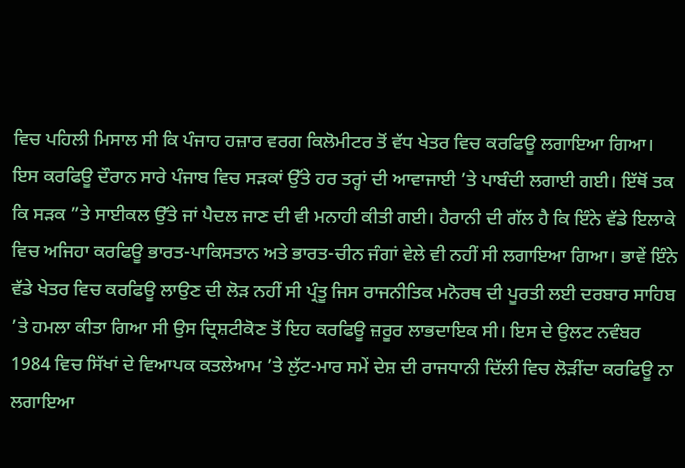ਵਿਚ ਪਹਿਲੀ ਮਿਸਾਲ ਸੀ ਕਿ ਪੰਜਾਹ ਹਜ਼ਾਰ ਵਰਗ ਕਿਲੋਮੀਟਰ ਤੋਂ ਵੱਧ ਖੇਤਰ ਵਿਚ ਕਰਫਿਊ ਲਗਾਇਆ ਗਿਆ। ਇਸ ਕਰਫਿਊ ਦੌਰਾਨ ਸਾਰੇ ਪੰਜਾਬ ਵਿਚ ਸੜਕਾਂ ਉੱਤੇ ਹਰ ਤਰ੍ਹਾਂ ਦੀ ਆਵਾਜਾਈ ’ਤੇ ਪਾਬੰਦੀ ਲਗਾਈ ਗਈ। ਇੱਥੋਂ ਤਕ ਕਿ ਸੜਕ ”ਤੇ ਸਾਈਕਲ ਉੱਤੇ ਜਾਂ ਪੈਦਲ ਜਾਣ ਦੀ ਵੀ ਮਨਾਹੀ ਕੀਤੀ ਗਈ। ਹੈਰਾਨੀ ਦੀ ਗੱਲ ਹੈ ਕਿ ਇੰਨੇ ਵੱਡੇ ਇਲਾਕੇ ਵਿਚ ਅਜਿਹਾ ਕਰਫਿਊ ਭਾਰਤ-ਪਾਕਿਸਤਾਨ ਅਤੇ ਭਾਰਤ-ਚੀਨ ਜੰਗਾਂ ਵੇਲੇ ਵੀ ਨਹੀਂ ਸੀ ਲਗਾਇਆ ਗਿਆ। ਭਾਵੇਂ ਇੰਨੇ ਵੱਡੇ ਖੇਤਰ ਵਿਚ ਕਰਫਿਊ ਲਾਉਣ ਦੀ ਲੋੜ ਨਹੀਂ ਸੀ ਪ੍ਰੰਤੂ ਜਿਸ ਰਾਜਨੀਤਿਕ ਮਨੋਰਥ ਦੀ ਪੂਰਤੀ ਲਈ ਦਰਬਾਰ ਸਾਹਿਬ ’ਤੇ ਹਮਲਾ ਕੀਤਾ ਗਿਆ ਸੀ ਉਸ ਦ੍ਰਿਸ਼ਟੀਕੋਣ ਤੋਂ ਇਹ ਕਰਫਿਊ ਜ਼ਰੂਰ ਲਾਭਦਾਇਕ ਸੀ। ਇਸ ਦੇ ਉਲਟ ਨਵੰਬਰ 1984 ਵਿਚ ਸਿੱਖਾਂ ਦੇ ਵਿਆਪਕ ਕਤਲੇਆਮ ’ਤੇ ਲੁੱਟ-ਮਾਰ ਸਮੇਂ ਦੇਸ਼ ਦੀ ਰਾਜਧਾਨੀ ਦਿੱਲੀ ਵਿਚ ਲੋੜੀਂਦਾ ਕਰਫਿਊ ਨਾ ਲਗਾਇਆ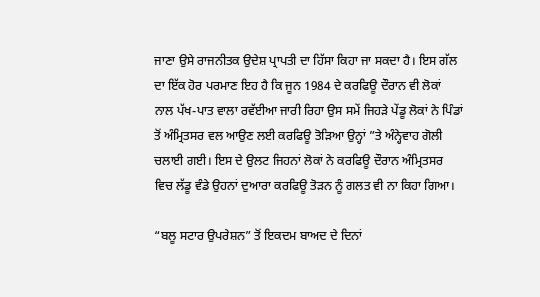ਜਾਣਾ ਉਸੇ ਰਾਜਨੀਤਕ ਉਦੇਸ਼ ਪ੍ਰਾਪਤੀ ਦਾ ਹਿੱਸਾ ਕਿਹਾ ਜਾ ਸਕਦਾ ਹੈ। ਇਸ ਗੱਲ ਦਾ ਇੱਕ ਹੋਰ ਪਰਮਾਣ ਇਹ ਹੈ ਕਿ ਜੂਨ 1984 ਦੇ ਕਰਫਿਊ ਦੌਰਾਨ ਵੀ ਲੋਕਾਂ ਨਾਲ ਪੱਖ-ਪਾਤ ਵਾਲਾ ਰਵੱਈਆ ਜਾਰੀ ਰਿਹਾ ਉਸ ਸਮੇਂ ਜਿਹੜੇ ਪੇਂਡੂ ਲੋਕਾਂ ਨੇ ਪਿੰਡਾਂ ਤੋਂ ਅੰਮ੍ਰਿਤਸਰ ਵਲ ਆਉਣ ਲਈ ਕਰਫਿਊ ਤੋੜਿਆ ਉਨ੍ਹਾਂ ”ਤੇ ਅੰਨ੍ਹੇਵਾਹ ਗੋਲੀ ਚਲਾਈ ਗਈ। ਇਸ ਦੇ ਉਲਟ ਜਿਹਨਾਂ ਲੋਕਾਂ ਨੇ ਕਰਫਿਊ ਦੌਰਾਨ ਅੰਮ੍ਰਿਤਸਰ ਵਿਚ ਲੱਡੂ ਵੰਡੇ ਉਹਨਾਂ ਦੁਆਰਾ ਕਰਫਿਊ ਤੋੜਨ ਨੂੰ ਗਲਤ ਵੀ ਨਾ ਕਿਹਾ ਗਿਆ।

“ਬਲੂ ਸਟਾਰ ਉਪਰੇਸ਼ਨ” ਤੋਂ ਇਕਦਮ ਬਾਅਦ ਦੇ ਦਿਨਾਂ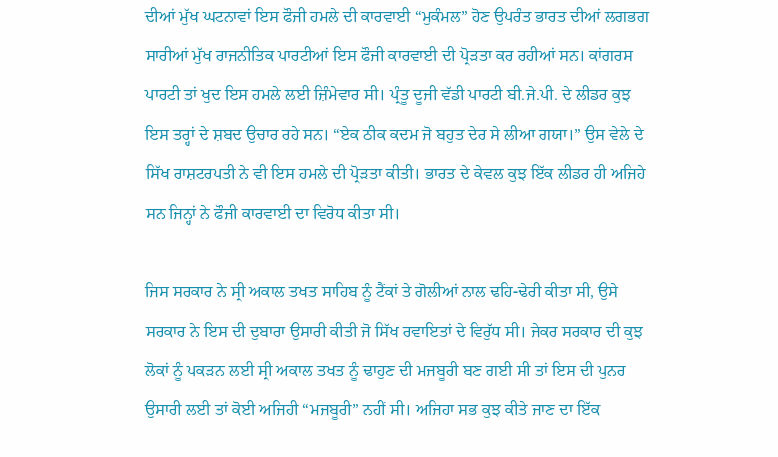ਦੀਆਂ ਮੁੱਖ ਘਟਨਾਵਾਂ ਇਸ ਫੌਜੀ ਹਮਲੇ ਦੀ ਕਾਰਵਾਈ “ਮੁਕੰਮਲ” ਹੋਣ ਉਪਰੰਤ ਭਾਰਤ ਦੀਆਂ ਲਗਭਗ ਸਾਰੀਆਂ ਮੁੱਖ ਰਾਜਨੀਤਿਕ ਪਾਰਟੀਆਂ ਇਸ ਫੌਜੀ ਕਾਰਵਾਈ ਦੀ ਪ੍ਰੋੜਤਾ ਕਰ ਰਹੀਆਂ ਸਨ। ਕਾਂਗਰਸ ਪਾਰਟੀ ਤਾਂ ਖੁਦ ਇਸ ਹਮਲੇ ਲਈ ਜ਼ਿੰਮੇਵਾਰ ਸੀ। ਪ੍ਰੰਤੂ ਦੂਜੀ ਵੱਡੀ ਪਾਰਟੀ ਬੀ.ਜੇ.ਪੀ. ਦੇ ਲੀਡਰ ਕੁਝ ਇਸ ਤਰ੍ਹਾਂ ਦੇ ਸ਼ਬਦ ਉਚਾਰ ਰਹੇ ਸਨ। “ਏਕ ਠੀਕ ਕਦਮ ਜੋ ਬਹੁਤ ਦੇਰ ਸੇ ਲੀਆ ਗਯਾ।” ਉਸ ਵੇਲੇ ਦੇ ਸਿੱਖ ਰਾਸ਼ਟਰਪਤੀ ਨੇ ਵੀ ਇਸ ਹਮਲੇ ਦੀ ਪ੍ਰੋੜਤਾ ਕੀਤੀ। ਭਾਰਤ ਦੇ ਕੇਵਲ ਕੁਝ ਇੱਕ ਲੀਡਰ ਹੀ ਅਜਿਹੇ ਸਨ ਜਿਨ੍ਹਾਂ ਨੇ ਫੌਜੀ ਕਾਰਵਾਈ ਦਾ ਵਿਰੋਧ ਕੀਤਾ ਸੀ।

ਜਿਸ ਸਰਕਾਰ ਨੇ ਸ੍ਰੀ ਅਕਾਲ ਤਖਤ ਸਾਹਿਬ ਨੂੰ ਟੈਂਕਾਂ ਤੇ ਗੋਲੀਆਂ ਨਾਲ ਢਹਿ-ਢੇਰੀ ਕੀਤਾ ਸੀ, ਉਸੇ ਸਰਕਾਰ ਨੇ ਇਸ ਦੀ ਦੁਬਾਰਾ ਉਸਾਰੀ ਕੀਤੀ ਜੋ ਸਿੱਖ ਰਵਾਇਤਾਂ ਦੇ ਵਿਰੁੱਧ ਸੀ। ਜੇਕਰ ਸਰਕਾਰ ਦੀ ਕੁਝ ਲੋਕਾਂ ਨੂੰ ਪਕੜਨ ਲਈ ਸ੍ਰੀ ਅਕਾਲ ਤਖਤ ਨੂੰ ਢਾਹੁਣ ਦੀ ਮਜਬੂਰੀ ਬਣ ਗਈ ਸੀ ਤਾਂ ਇਸ ਦੀ ਪੁਨਰ ਉਸਾਰੀ ਲਈ ਤਾਂ ਕੋਈ ਅਜਿਹੀ “ਮਜਬੂਰੀ” ਨਹੀਂ ਸੀ। ਅਜਿਹਾ ਸਭ ਕੁਝ ਕੀਤੇ ਜਾਣ ਦਾ ਇੱਕ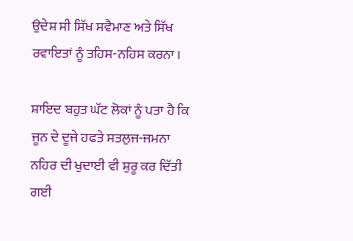ਉਦੇਸ਼ ਸੀ ਸਿੱਖ ਸਵੈਮਾਣ ਅਤੇ ਸਿੱਖ ਰਵਾਇਤਾਂ ਨੂੰ ਤਹਿਸ-ਨਹਿਸ ਕਰਨਾ।

ਸ਼ਾਇਦ ਬਹੁਤ ਘੱਟ ਲੋਕਾਂ ਨੂੰ ਪਤਾ ਹੈ ਕਿ ਜੂਨ ਦੇ ਦੂਜੇ ਹਫਤੇ ਸਤਲੁਜ-ਜਮਨਾ ਨਹਿਰ ਦੀ ਖੁਦਾਈ ਵੀ ਸ਼ੁਰੂ ਕਰ ਦਿੱਤੀ ਗਈ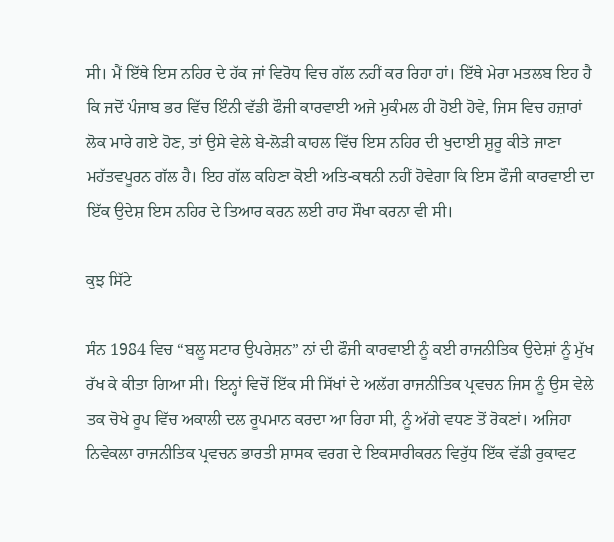ਸੀ। ਮੈਂ ਇੱਥੇ ਇਸ ਨਹਿਰ ਦੇ ਹੱਕ ਜਾਂ ਵਿਰੋਧ ਵਿਚ ਗੱਲ ਨਹੀਂ ਕਰ ਰਿਹਾ ਹਾਂ। ਇੱਥੇ ਮੇਰਾ ਮਤਲਬ ਇਹ ਹੈ ਕਿ ਜਦੋਂ ਪੰਜਾਬ ਭਰ ਵਿੱਚ ਇੰਨੀ ਵੱਡੀ ਫੌਜੀ ਕਾਰਵਾਈ ਅਜੇ ਮੁਕੰਮਲ ਹੀ ਹੋਈ ਹੋਵੇ, ਜਿਸ ਵਿਚ ਹਜ਼ਾਰਾਂ ਲੋਕ ਮਾਰੇ ਗਏ ਹੋਣ, ਤਾਂ ਉਸੇ ਵੇਲੇ ਬੇ-ਲੋੜੀ ਕਾਹਲ ਵਿੱਚ ਇਸ ਨਹਿਰ ਦੀ ਖੁਦਾਈ ਸ਼ੁਰੂ ਕੀਤੇ ਜਾਣਾ ਮਹੱਤਵਪੂਰਨ ਗੱਲ ਹੈ। ਇਹ ਗੱਲ ਕਹਿਣਾ ਕੋਈ ਅਤਿ-ਕਥਨੀ ਨਹੀਂ ਹੋਵੇਗਾ ਕਿ ਇਸ ਫੌਜੀ ਕਾਰਵਾਈ ਦਾ ਇੱਕ ਉਦੇਸ਼ ਇਸ ਨਹਿਰ ਦੇ ਤਿਆਰ ਕਰਨ ਲਈ ਰਾਹ ਸੌਖਾ ਕਰਨਾ ਵੀ ਸੀ।

ਕੁਝ ਸਿੱਟੇ

ਸੰਨ 1984 ਵਿਚ “ਬਲੂ ਸਟਾਰ ਉਪਰੇਸ਼ਨ” ਨਾਂ ਦੀ ਫੌਜੀ ਕਾਰਵਾਈ ਨੂੰ ਕਈ ਰਾਜਨੀਤਿਕ ਉਦੇਸ਼ਾਂ ਨੂੰ ਮੁੱਖ ਰੱਖ ਕੇ ਕੀਤਾ ਗਿਆ ਸੀ। ਇਨ੍ਹਾਂ ਵਿਚੋਂ ਇੱਕ ਸੀ ਸਿੱਖਾਂ ਦੇ ਅਲੱਗ ਰਾਜਨੀਤਿਕ ਪ੍ਰਵਚਨ ਜਿਸ ਨੂੰ ਉਸ ਵੇਲੇ ਤਕ ਚੋਖੇ ਰੂਪ ਵਿੱਚ ਅਕਾਲੀ ਦਲ ਰੂਪਮਾਨ ਕਰਦਾ ਆ ਰਿਹਾ ਸੀ, ਨੂੰ ਅੱਗੇ ਵਧਣ ਤੋਂ ਰੋਕਣਾਂ। ਅਜਿਹਾ ਨਿਵੇਕਲਾ ਰਾਜਨੀਤਿਕ ਪ੍ਰਵਚਨ ਭਾਰਤੀ ਸ਼ਾਸਕ ਵਰਗ ਦੇ ਇਕਸਾਰੀਕਰਨ ਵਿਰੁੱਧ ਇੱਕ ਵੱਡੀ ਰੁਕਾਵਟ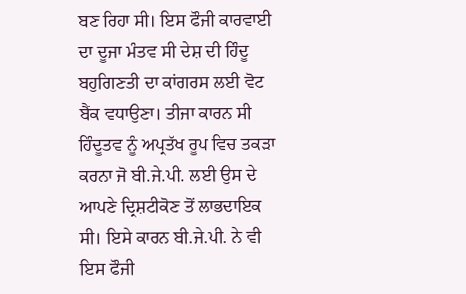ਬਣ ਰਿਹਾ ਸੀ। ਇਸ ਫੌਜੀ ਕਾਰਵਾਈ ਦਾ ਦੂਜਾ ਮੰਤਵ ਸੀ ਦੇਸ਼ ਦੀ ਹਿੰਦੂ ਬਹੁਗਿਣਤੀ ਦਾ ਕਾਂਗਰਸ ਲਈ ਵੋਟ ਬੈਂਕ ਵਧਾਉਣਾ। ਤੀਜਾ ਕਾਰਨ ਸੀ ਹਿੰਦੂਤਵ ਨੂੰ ਅਪ੍ਰਤੱਖ ਰੂਪ ਵਿਚ ਤਕੜਾ ਕਰਨਾ ਜੋ ਬੀ.ਜੇ.ਪੀ. ਲਈ ਉਸ ਦੇ ਆਪਣੇ ਦ੍ਰਿਸ਼ਟੀਕੋਣ ਤੋਂ ਲਾਭਦਾਇਕ ਸੀ। ਇਸੇ ਕਾਰਨ ਬੀ.ਜੇ.ਪੀ. ਨੇ ਵੀ ਇਸ ਫੌਜੀ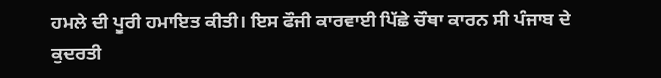ਹਮਲੇ ਦੀ ਪੂਰੀ ਹਮਾਇਤ ਕੀਤੀ। ਇਸ ਫੌਜੀ ਕਾਰਵਾਈ ਪਿੱਛੇ ਚੌਥਾ ਕਾਰਨ ਸੀ ਪੰਜਾਬ ਦੇ ਕੁਦਰਤੀ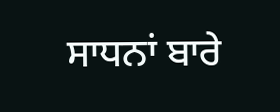ਸਾਧਨਾਂ ਬਾਰੇ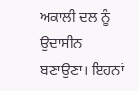ਅਕਾਲੀ ਦਲ ਨੂੰ ਉਦਾਸੀਨ ਬਣਾਉਣਾ। ਇਹਨਾਂ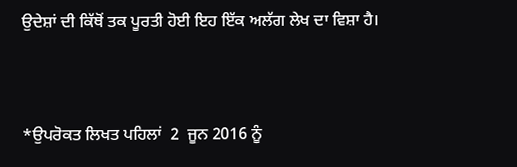ਉਦੇਸ਼ਾਂ ਦੀ ਕਿੱਥੋਂ ਤਕ ਪੂਰਤੀ ਹੋਈ ਇਹ ਇੱਕ ਅਲੱਗ ਲੇਖ ਦਾ ਵਿਸ਼ਾ ਹੈ।



*ਉਪਰੋਕਤ ਲਿਖਤ ਪਹਿਲਾਂ  2  ਜੂਨ 2016 ਨੂੰ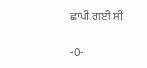ਛਾਪੀ ਗਈ ਸੀ

-0-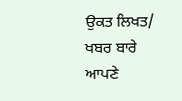ਉਕਤ ਲਿਖਤ/ ਖਬਰ ਬਾਰੇ ਆਪਣੇ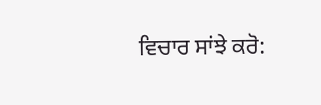ਵਿਚਾਰ ਸਾਂਝੇ ਕਰੋ: